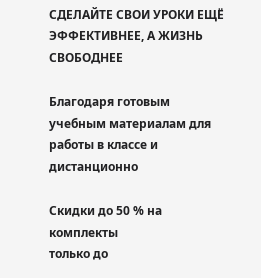СДЕЛАЙТЕ СВОИ УРОКИ ЕЩЁ ЭФФЕКТИВНЕЕ, А ЖИЗНЬ СВОБОДНЕЕ

Благодаря готовым учебным материалам для работы в классе и дистанционно

Скидки до 50 % на комплекты
только до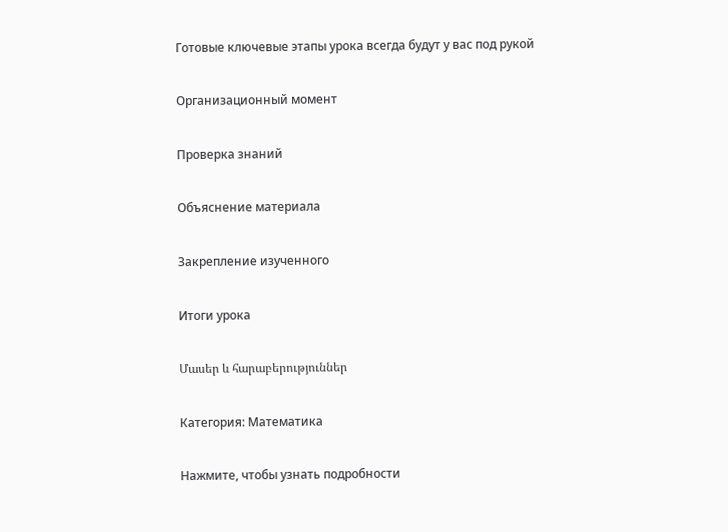Готовые ключевые этапы урока всегда будут у вас под рукой

Организационный момент

Проверка знаний

Объяснение материала

Закрепление изученного

Итоги урока

Մասեր և հարաբերություններ

Категория: Математика

Нажмите, чтобы узнать подробности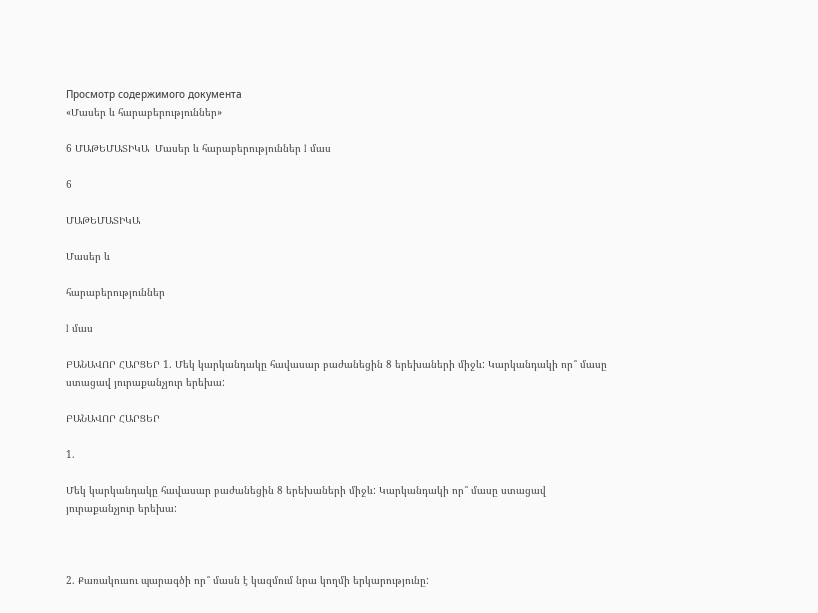Просмотр содержимого документа
«Մասեր և հարաբերություններ»

6 ՄԱԹԵՄԱՏԻԿԱ  Մասեր և հարաբերություններ I մաս

6

ՄԱԹԵՄԱՏԻԿԱ

Մասեր և

հարաբերություններ

I մաս

ԲԱՆԱՎՈՐ ՀԱՐՑԵՐ 1. Մեկ կարկանդակը հավասար բաժանեցին 8 երեխաների միջև: Կարկանդակի որ՞ մասը ստացավ յուրաքանչյուր երեխա:

ԲԱՆԱՎՈՐ ՀԱՐՑԵՐ

1.

Մեկ կարկանդակը հավասար բաժանեցին 8 երեխաների միջև: Կարկանդակի որ՞ մասը ստացավ յուրաքանչյուր երեխա:



2. Քառակուսու պարագծի որ՞ մասն է կազմում նրա կողմի երկարությունը: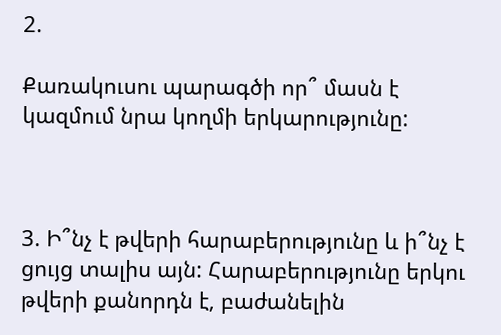2.

Քառակուսու պարագծի որ՞ մասն է կազմում նրա կողմի երկարությունը:



3. Ի՞նչ է թվերի հարաբերությունը և ի՞նչ է ցույց տալիս այն: Հարաբերությունը երկու թվերի քանորդն է, բաժանելին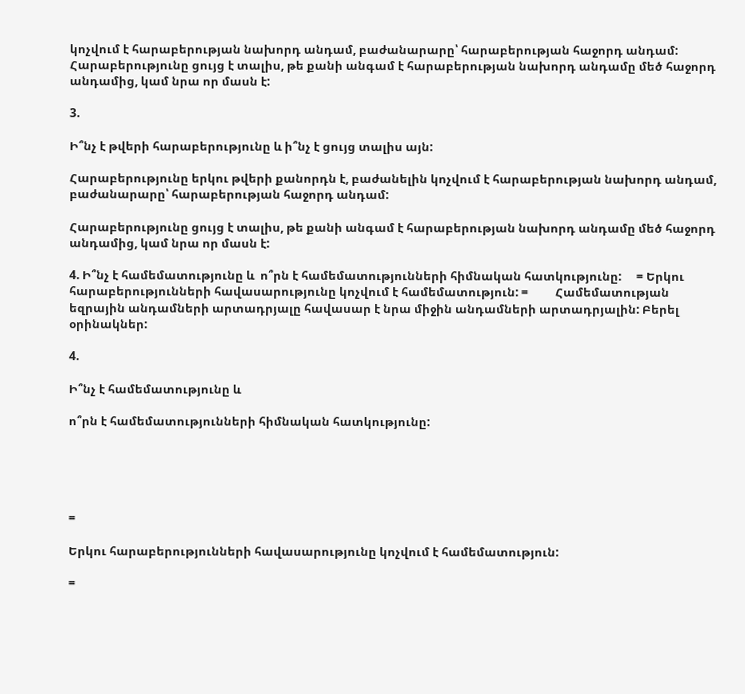կոչվում է հարաբերության նախորդ անդամ, բաժանարարը՝ հարաբերության հաջորդ անդամ: Հարաբերությունը ցույց է տալիս, թե քանի անգամ է հարաբերության նախորդ անդամը մեծ հաջորդ անդամից, կամ նրա որ մասն է:

3.

Ի՞նչ է թվերի հարաբերությունը և ի՞նչ է ցույց տալիս այն:

Հարաբերությունը երկու թվերի քանորդն է, բաժանելին կոչվում է հարաբերության նախորդ անդամ, բաժանարարը՝ հարաբերության հաջորդ անդամ:

Հարաբերությունը ցույց է տալիս, թե քանի անգամ է հարաբերության նախորդ անդամը մեծ հաջորդ անդամից, կամ նրա որ մասն է:

4. Ի՞նչ է համեմատությունը և  ո՞րն է համեմատությունների հիմնական հատկությունը:     = Երկու հարաբերությունների հավասարությունը կոչվում է համեմատություն: =         Համեմատության եզրային անդամների արտադրյալը հավասար է նրա միջին անդամների արտադրյալին: Բերել օրինակներ:

4.

Ի՞նչ է համեմատությունը և

ո՞րն է համեմատությունների հիմնական հատկությունը:





=

Երկու հարաբերությունների հավասարությունը կոչվում է համեմատություն:

=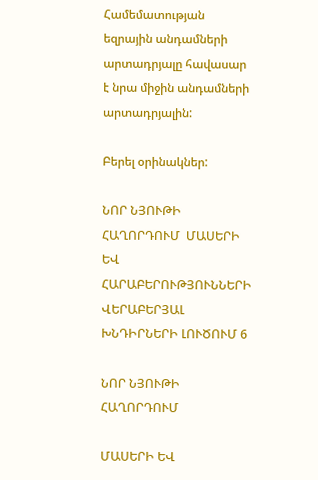Համեմատության եզրային անդամների արտադրյալը հավասար է նրա միջին անդամների արտադրյալին:

Բերել օրինակներ:

ՆՈՐ ՆՅՈՒԹԻ ՀԱՂՈՐԴՈՒՄ  ՄԱՍԵՐԻ ԵՎ ՀԱՐԱԲԵՐՈՒԹՅՈՒՆՆԵՐԻ ՎԵՐԱԲԵՐՅԱԼ ԽՆԴԻՐՆԵՐԻ ԼՈՒԾՈՒՄ 6

ՆՈՐ ՆՅՈՒԹԻ ՀԱՂՈՐԴՈՒՄ

ՄԱՍԵՐԻ ԵՎ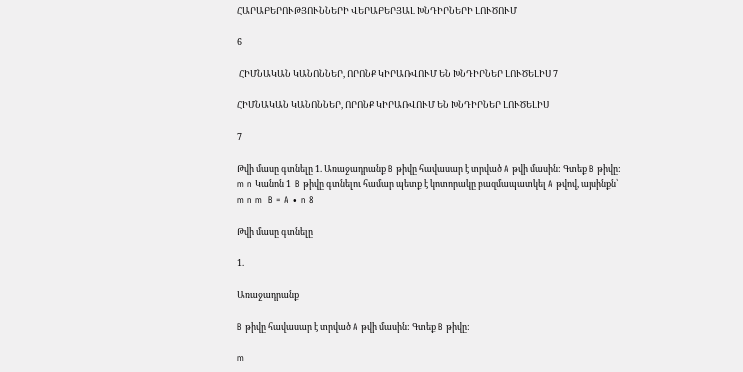ՀԱՐԱԲԵՐՈՒԹՅՈՒՆՆԵՐԻ ՎԵՐԱԲԵՐՅԱԼ ԽՆԴԻՐՆԵՐԻ ԼՈՒԾՈՒՄ

6

 ՀԻՄՆԱԿԱՆ ԿԱՆՈՆՆԵՐ, ՈՐՈՆՔ ԿԻՐԱՌՎՈՒՄ ԵՆ ԽՆԴԻՐՆԵՐ ԼՈՒԾԵԼԻՍ 7

ՀԻՄՆԱԿԱՆ ԿԱՆՈՆՆԵՐ, ՈՐՈՆՔ ԿԻՐԱՌՎՈՒՄ ԵՆ ԽՆԴԻՐՆԵՐ ԼՈՒԾԵԼԻՍ

7

Թվի մասը գտնելը 1. Առաջադրանք B թիվը հավասար է տրված A թվի մասին: Գտեք B թիվը: m n Կանոն 1  B թիվը գտնելու համար պետք է կոտորակը բազմապատկել A թվով, այսինքն՝ m n m  B = A ∙ n 8

Թվի մասը գտնելը

1.

Առաջադրանք

B թիվը հավասար է տրված A թվի մասին: Գտեք B թիվը:

m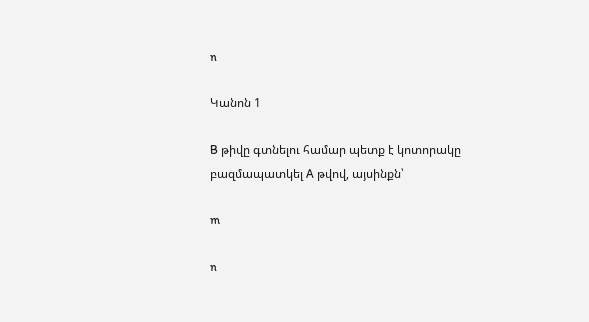n

Կանոն 1

B թիվը գտնելու համար պետք է կոտորակը բազմապատկել A թվով, այսինքն՝

m

n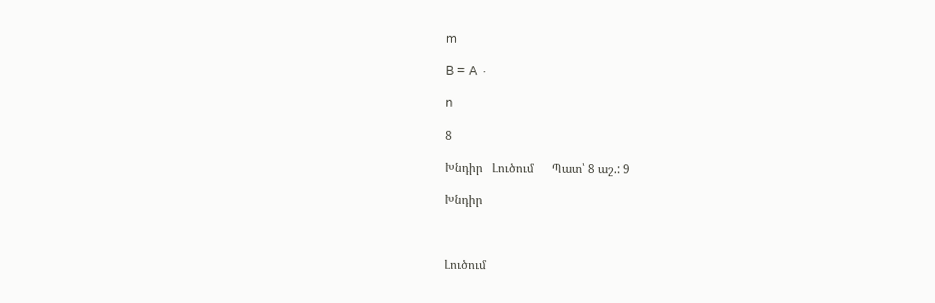m

B = A ∙

n

8

Խնդիր   Լուծում      Պատ՝ 8 աշ.: 9

Խնդիր



Լուծում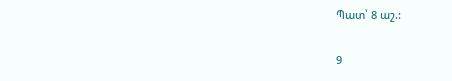Պատ՝ 8 աշ.:

9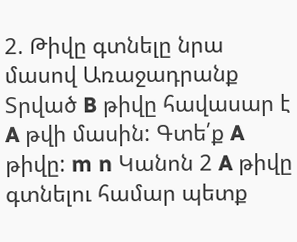2. Թիվը գտնելը նրա մասով Առաջադրանք Տրված B թիվը հավասար է  A թվի մասին: Գտե՛ք A թիվը: m n Կանոն 2 A թիվը գտնելու համար պետք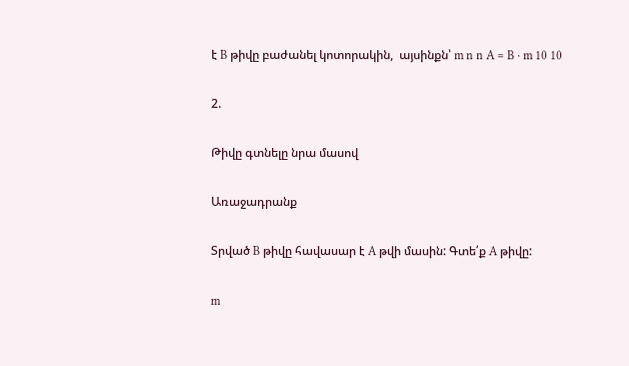է B թիվը բաժանել կոտորակին,  այսինքն՝ m n n A = B ∙ m 10 10

2.

Թիվը գտնելը նրա մասով

Առաջադրանք

Տրված B թիվը հավասար է A թվի մասին: Գտե՛ք A թիվը:

m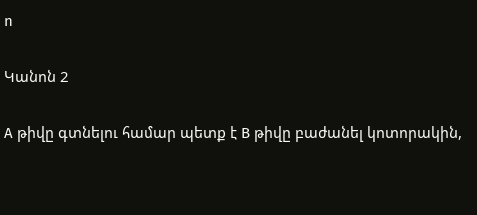n

Կանոն 2

A թիվը գտնելու համար պետք է B թիվը բաժանել կոտորակին,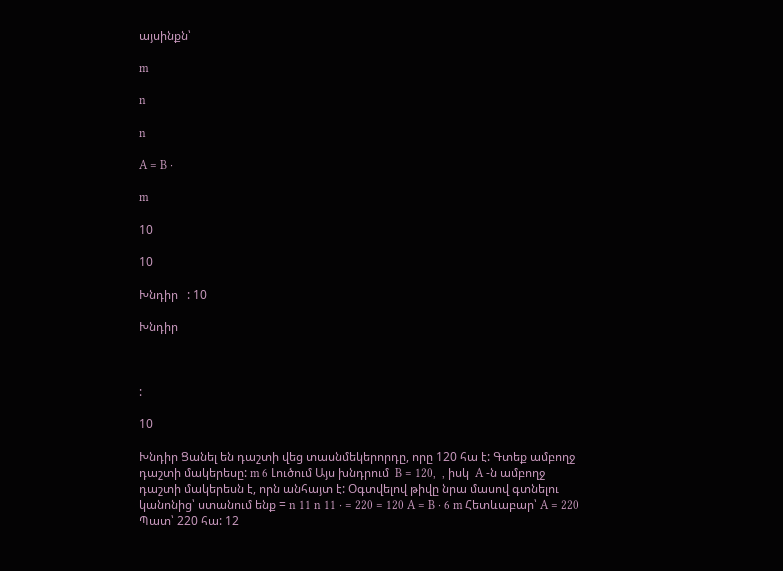այսինքն՝

m

n

n

A = B ∙

m

10

10

Խնդիր   : 10

Խնդիր



:

10

Խնդիր Ցանել են դաշտի վեց տասնմեկերորդը, որը 120 հա է: Գտեք ամբողջ դաշտի մակերեսը: m 6 Լուծում Այս խնդրում  B = 120,  , իսկ  A -ն ամբողջ դաշտի մակերեսն է, որն անհայտ է: Օգտվելով թիվը նրա մասով գտնելու կանոնից՝ ստանում ենք = n 11 n 11 ∙ = 220 = 120 A = B ∙ 6 m Հետևաբար՝ A = 220  Պատ՝ 220 հա: 12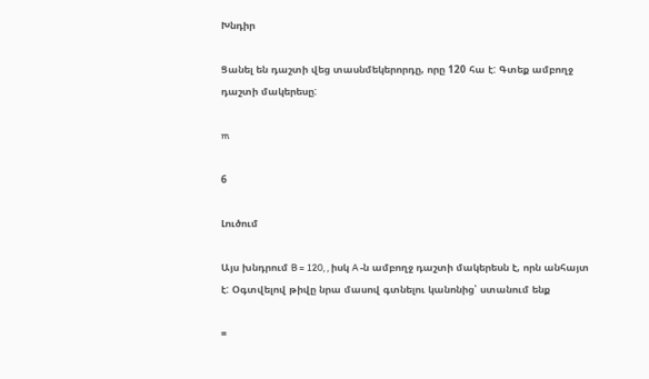Խնդիր

Ցանել են դաշտի վեց տասնմեկերորդը, որը 120 հա է: Գտեք ամբողջ դաշտի մակերեսը:

m

6

Լուծում

Այս խնդրում B = 120, , իսկ A -ն ամբողջ դաշտի մակերեսն է, որն անհայտ է: Օգտվելով թիվը նրա մասով գտնելու կանոնից՝ ստանում ենք

=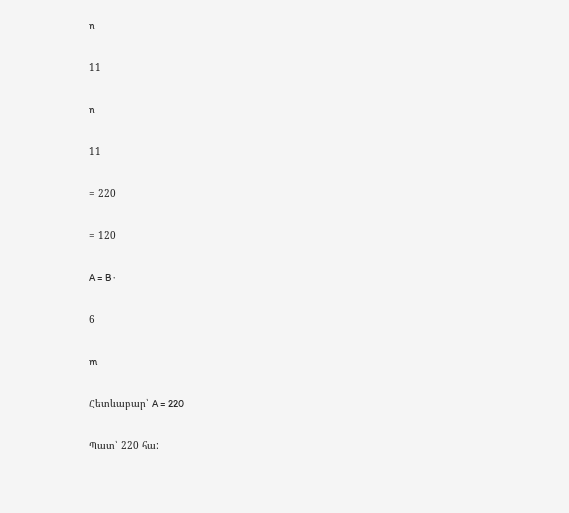n

11

n

11

= 220

= 120

A = B ∙

6

m

Հետևաբար՝ A = 220

Պատ՝ 220 հա: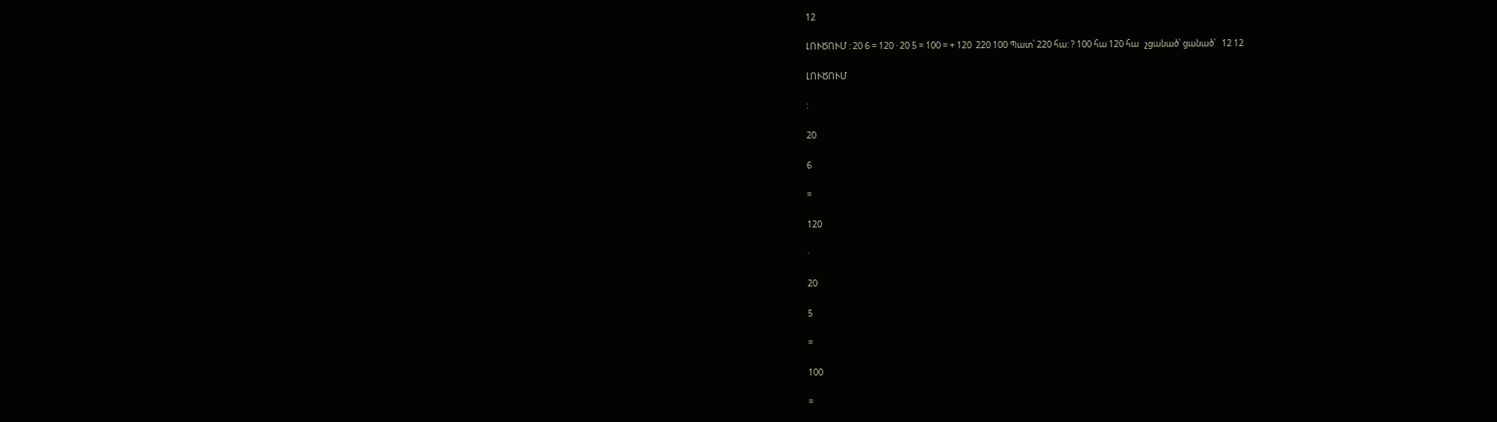12

ԼՈՒԾՈՒՄ : 20 6 = 120 · 20 5 = 100 = + 120  220 100 Պատ՝ 220 հա: ? 100 հա 120 հա   չցանած՝ ցանած՝   12 12

ԼՈՒԾՈՒՄ

:

20

6

=

120

·

20

5

=

100

=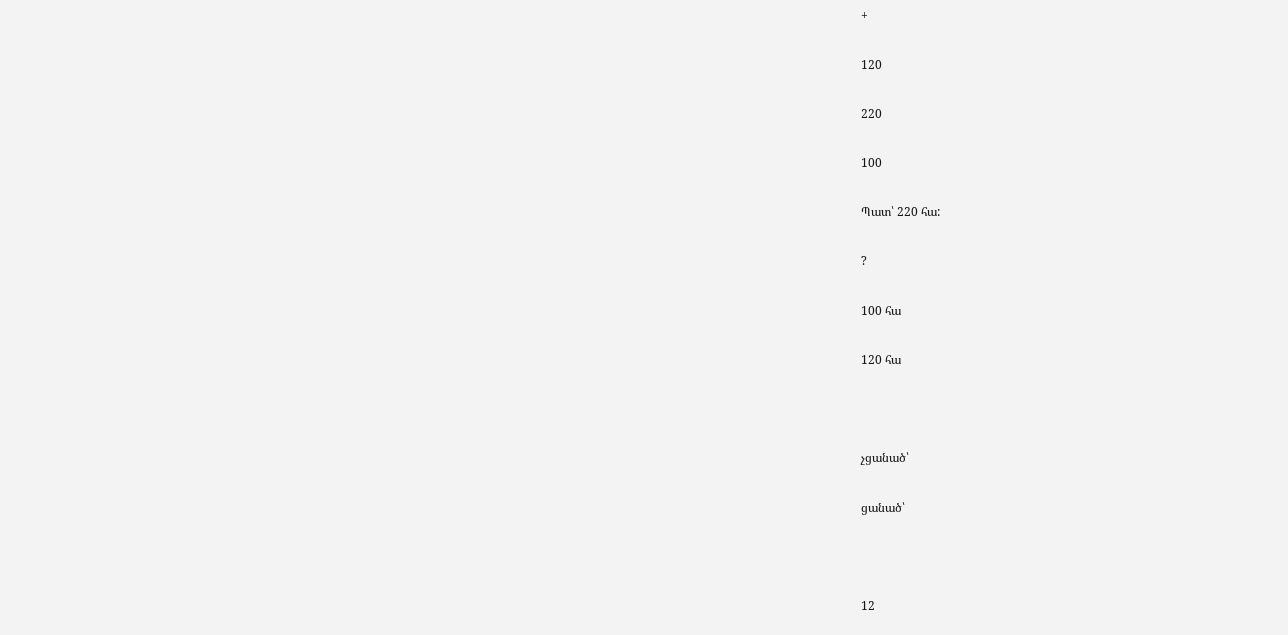+

120

220

100

Պատ՝ 220 հա:

?

100 հա

120 հա



չցանած՝

ցանած՝



12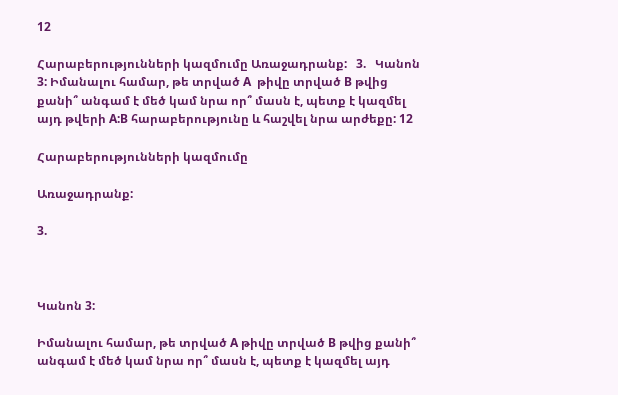12

Հարաբերությունների կազմումը Առաջադրանք:   3.   Կանոն 3: Իմանալու համար, թե տրված A  թիվը տրված B թվից քանի՞ անգամ է մեծ կամ նրա որ՞ մասն է, պետք է կազմել այդ թվերի A:B հարաբերությունը և հաշվել նրա արժեքը: 12

Հարաբերությունների կազմումը

Առաջադրանք:

3.



Կանոն 3:

Իմանալու համար, թե տրված A թիվը տրված B թվից քանի՞ անգամ է մեծ կամ նրա որ՞ մասն է, պետք է կազմել այդ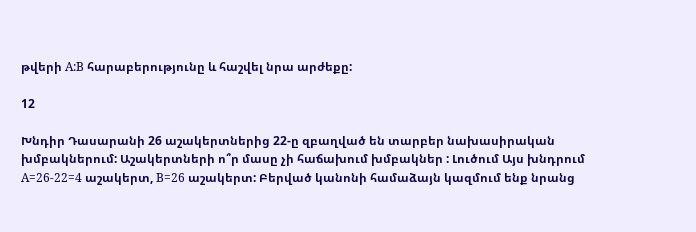թվերի A:B հարաբերությունը և հաշվել նրա արժեքը:

12

Խնդիր Դասարանի 26 աշակերտներից 22-ը զբաղված են տարբեր նախասիրական խմբակներում: Աշակերտների ո՞ր մասը չի հաճախում խմբակներ : Լուծում Այս խնդրում A=26-22=4 աշակերտ, B=26 աշակերտ: Բերված կանոնի համաձայն կազմում ենք նրանց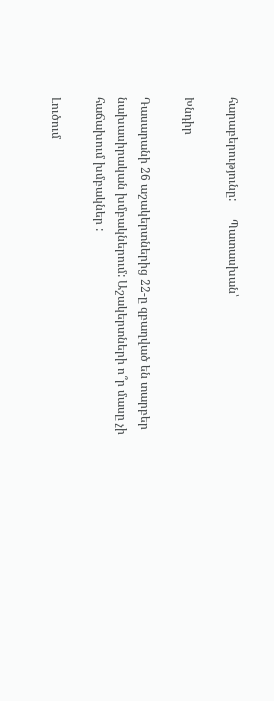հարաբերությունը:      Պատասխան՝

Խնդիր

Դասարանի 26 աշակերտներից 22-ը զբաղված են տարբեր նախասիրական խմբակներում: Աշակերտների ո՞ր մասը չի հաճախում խմբակներ :

Լուծում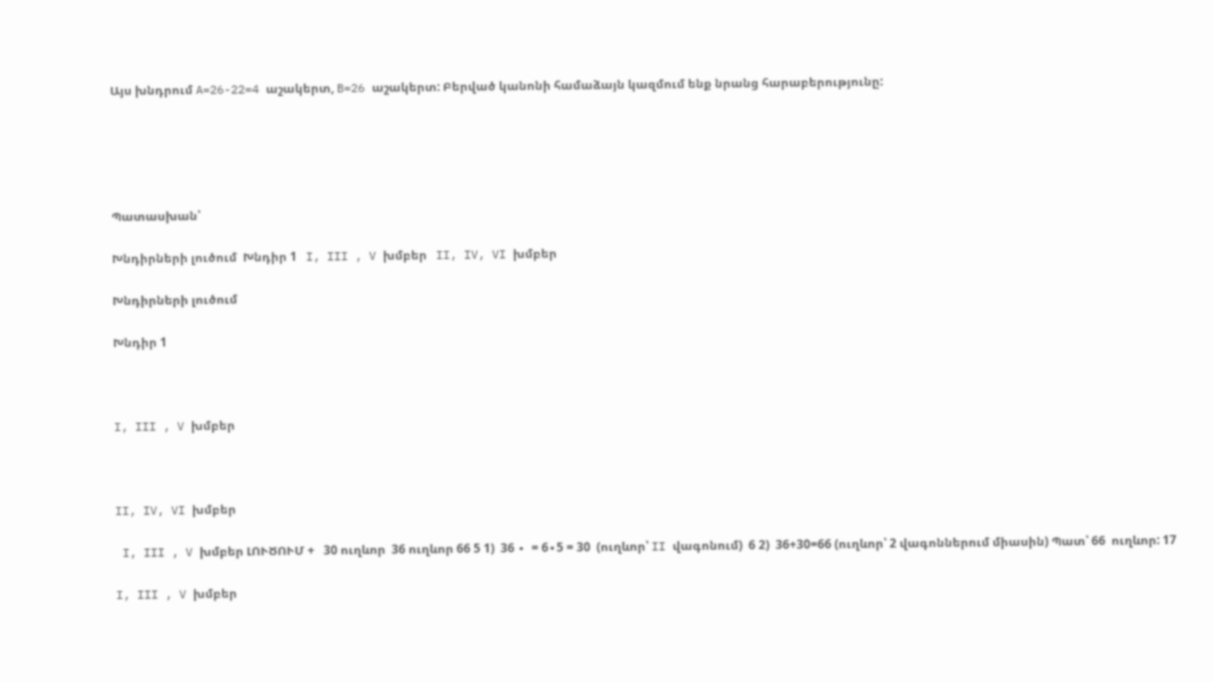Այս խնդրում A=26-22=4 աշակերտ, B=26 աշակերտ: Բերված կանոնի համաձայն կազմում ենք նրանց հարաբերությունը:





Պատասխան՝

Խնդիրների լուծում  Խնդիր 1   I, III , V խմբեր   II, IV, VI խմբեր

Խնդիրների լուծում

Խնդիր 1



I, III , V խմբեր



II, IV, VI խմբեր

 I, III , V խմբեր ԼՈՒԾՈՒՄ +   30 ուղևոր  36 ուղևոր 66 5 1)  36 ∙  = 6∙5 = 30  (ուղևոր՝ II վագոնում)  6 2)  36+30=66 (ուղևոր՝ 2 վագոններում միասին) Պատ՝ 66  ուղևոր: 17

I, III , V խմբեր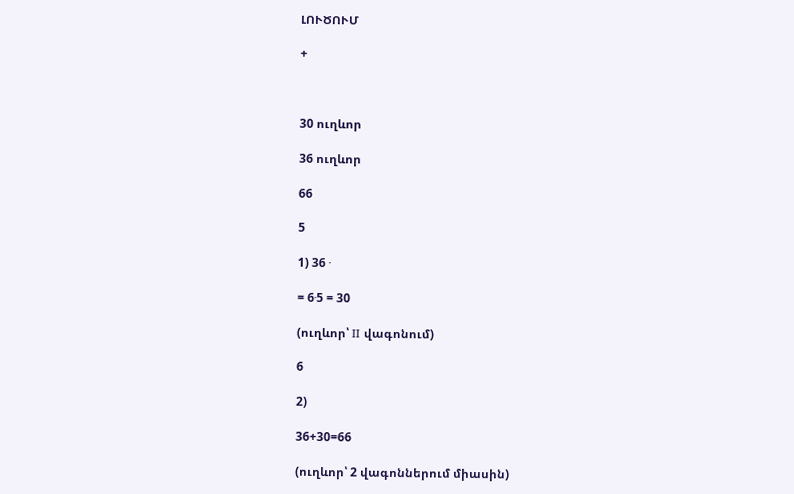ԼՈՒԾՈՒՄ

+



30 ուղևոր

36 ուղևոր

66

5

1) 36 ∙

= 6∙5 = 30

(ուղևոր՝ II վագոնում)

6

2)

36+30=66

(ուղևոր՝ 2 վագոններում միասին)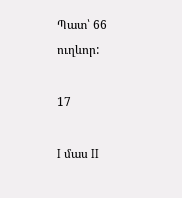Պատ՝ 66 ուղևոր:

17

I մաս II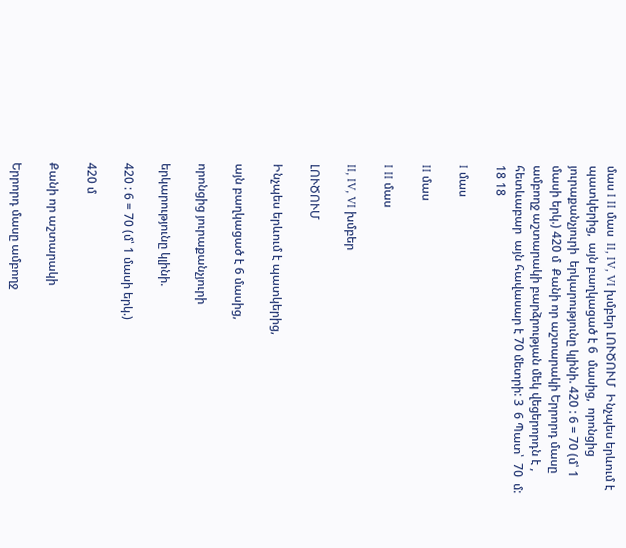մաս I II մաս  II, IV, VI խմբեր ԼՈՒԾՈՒՄ  Ինչպես երևում է պատկերից,  այն բաղկացած է 6  մասից,  որոնցից յուրաքանչյուրի  երկարությունը կլինի. 420 : 6 = 70 (մ՝ 1 մասի երկ.) 420 մ  Քանի որ աշտարակի Երրորդ մասը ամբողջ աշտարակի բարձրության մեկ վեցերորդն է , հետևաբար  այն հավասար է 70 մետրի: 3  6 Պատ՝  70  մ: 18 18

I մաս

II մաս

I II մաս

II, IV, VI խմբեր

ԼՈՒԾՈՒՄ

Ինչպես երևում է պատկերից,

այն բաղկացած է 6 մասից,

որոնցից յուրաքանչյուրի

երկարությունը կլինի.

420 : 6 = 70 (մ՝ 1 մասի երկ.)

420 մ

Քանի որ աշտարակի

Երրորդ մասը ամբողջ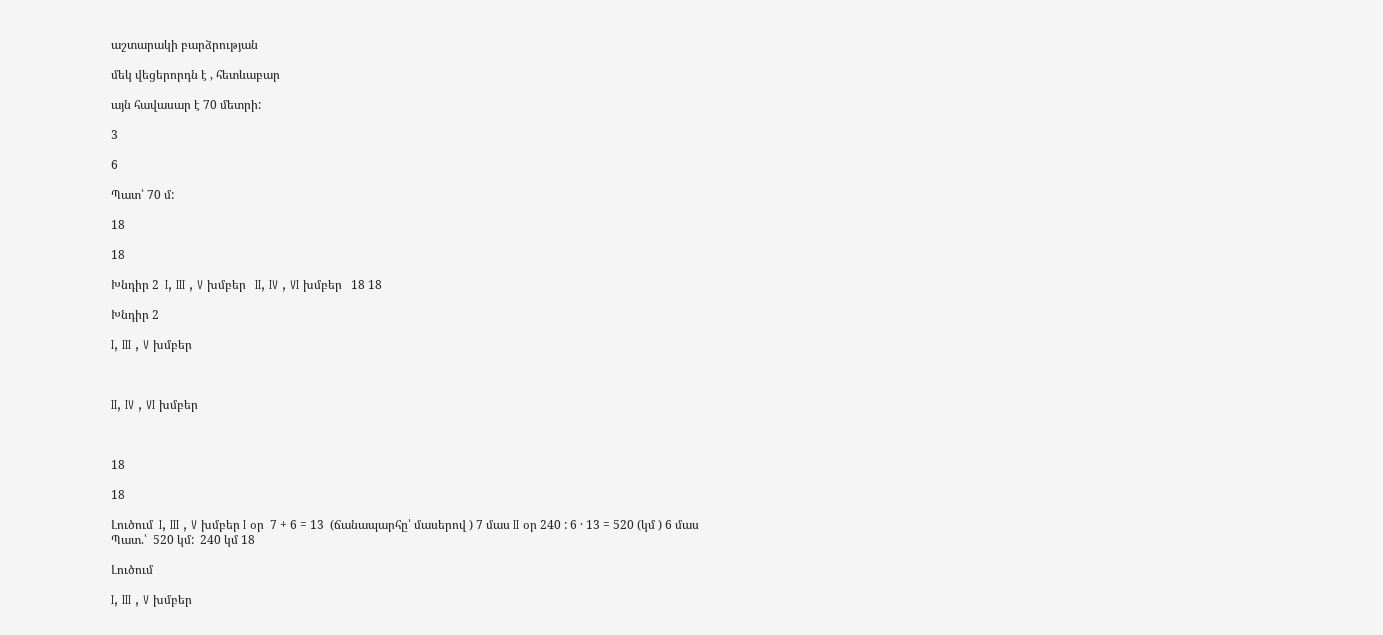աշտարակի բարձրության

մեկ վեցերորդն է , հետևաբար

այն հավասար է 70 մետրի:

3

6

Պատ՝ 70 մ:

18

18

Խնդիր 2  I, III , V խմբեր   II, IV , VI խմբեր   18 18

Խնդիր 2

I, III , V խմբեր



II, IV , VI խմբեր



18

18

Լուծում  I, III , V խմբեր I օր  7 + 6 = 13  (ճանապարհը՝ մասերով ) 7 մաս II օր 240 : 6 · 13 = 520 (կմ ) 6 մաս Պատ.՝  520 կմ:  240 կմ 18

Լուծում

I, III , V խմբեր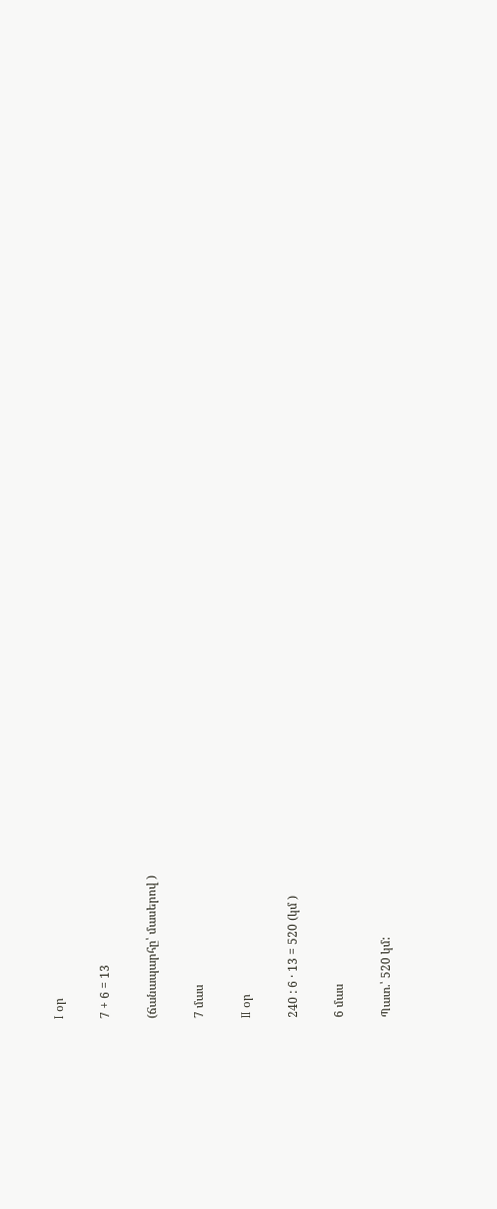I օր

7 + 6 = 13

(ճանապարհը՝ մասերով )

7 մաս

II օր

240 : 6 · 13 = 520 (կմ )

6 մաս

Պատ.՝ 520 կմ: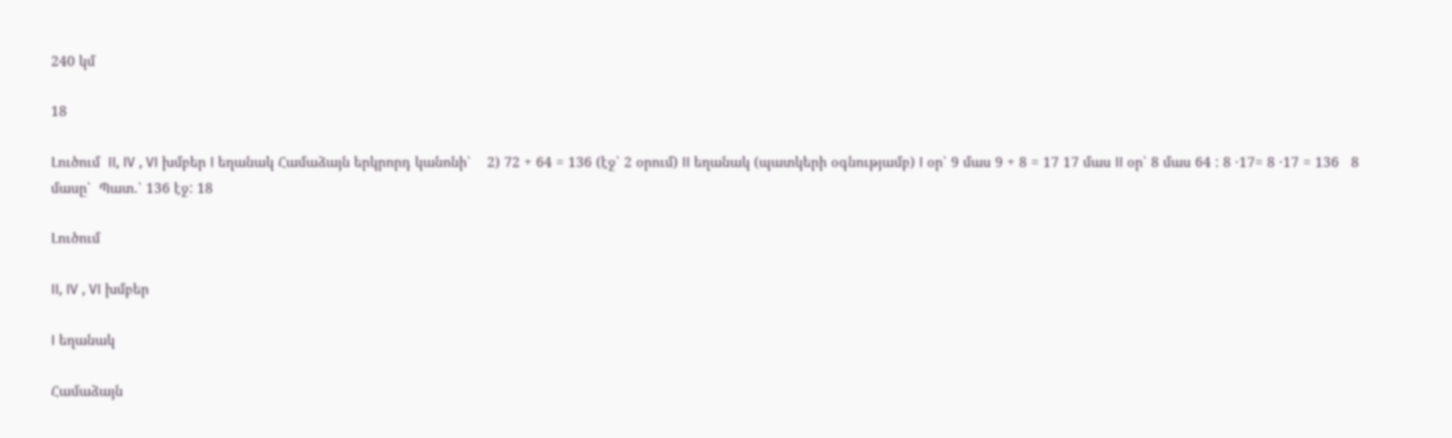240 կմ

18

Լուծում  II, IV , VI խմբեր I եղանակ Համաձայն երկրորդ կանոնի՝    2) 72 + 64 = 136 (էջ՝ 2 օրում) II եղանակ (պատկերի օգնությամբ) I օր՝ 9 մաս 9 + 8 = 17 17 մաս II օր՝ 8 մաս 64 : 8 ·17= 8 ·17 = 136   8 մասը՝  Պատ.՝ 136 էջ: 18

Լուծում

II, IV , VI խմբեր

I եղանակ

Համաձայն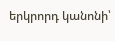երկրորդ կանոնի՝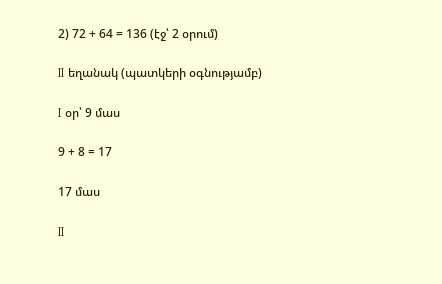2) 72 + 64 = 136 (էջ՝ 2 օրում)

II եղանակ (պատկերի օգնությամբ)

I օր՝ 9 մաս

9 + 8 = 17

17 մաս

II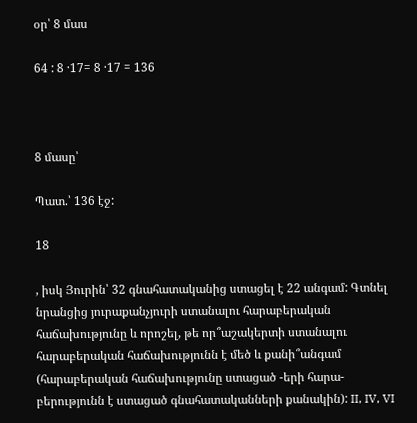օր՝ 8 մաս

64 : 8 ·17= 8 ·17 = 136



8 մասը՝

Պատ.՝ 136 էջ:

18

, իսկ Յուրին՝ 32 գնահատականից ստացել է 22 անգամ: Գտնել նրանցից յուրաքանչյուրի ստանալու հարաբերական հաճախությունը և որոշել, թե որ՞աշակերտի ստանալու հարաբերական հաճախությունն է մեծ և քանի՞անգամ (հարաբերական հաճախությունը ստացած -երի հարա-բերությունն է ստացած գնահատականների քանակին): II, IV, VI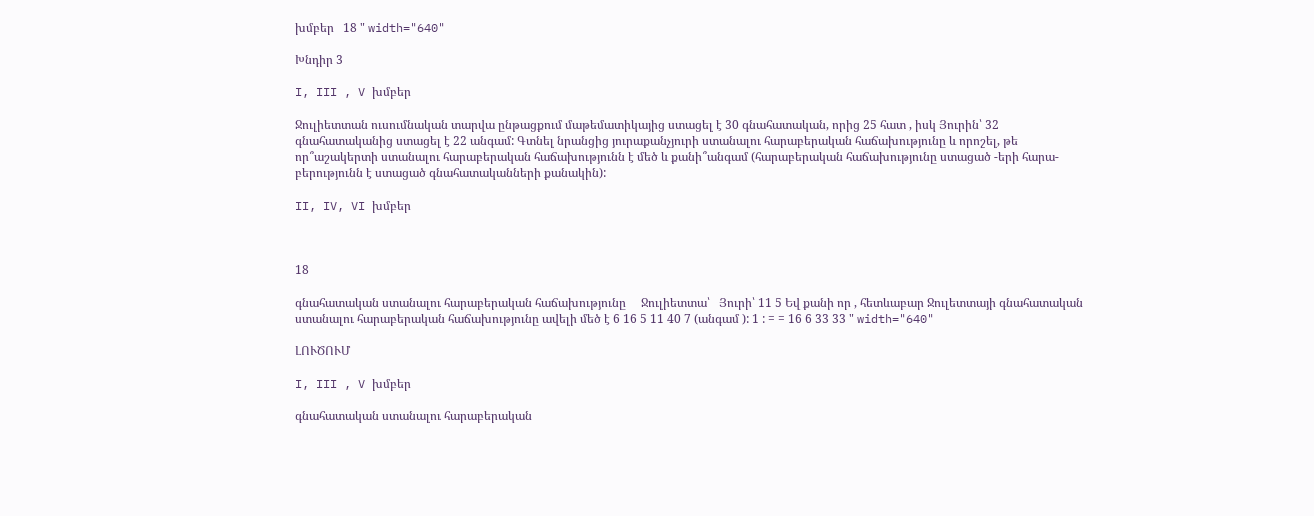խմբեր   18 " width="640"

Խնդիր 3

I, III , V խմբեր

Ջուլիետտան ուսումնական տարվա ընթացքում մաթեմատիկայից ստացել է 30 գնահատական, որից 25 հատ , իսկ Յուրին՝ 32 գնահատականից ստացել է 22 անգամ: Գտնել նրանցից յուրաքանչյուրի ստանալու հարաբերական հաճախությունը և որոշել, թե որ՞աշակերտի ստանալու հարաբերական հաճախությունն է մեծ և քանի՞անգամ (հարաբերական հաճախությունը ստացած -երի հարա-բերությունն է ստացած գնահատականների քանակին):

II, IV, VI խմբեր



18

գնահատական ստանալու հարաբերական հաճախությունը     Ջուլիետտա՝   Յուրի՝ 11 5 Եվ քանի որ , հետևաբար Ջուլետտայի գնահատական ստանալու հարաբերական հաճախությունը ավելի մեծ է 6 16 5 11 40 7 (անգամ ): 1 : = = 16 6 33 33 " width="640"

ԼՈՒԾՈՒՄ

I, III , V խմբեր

գնահատական ստանալու հարաբերական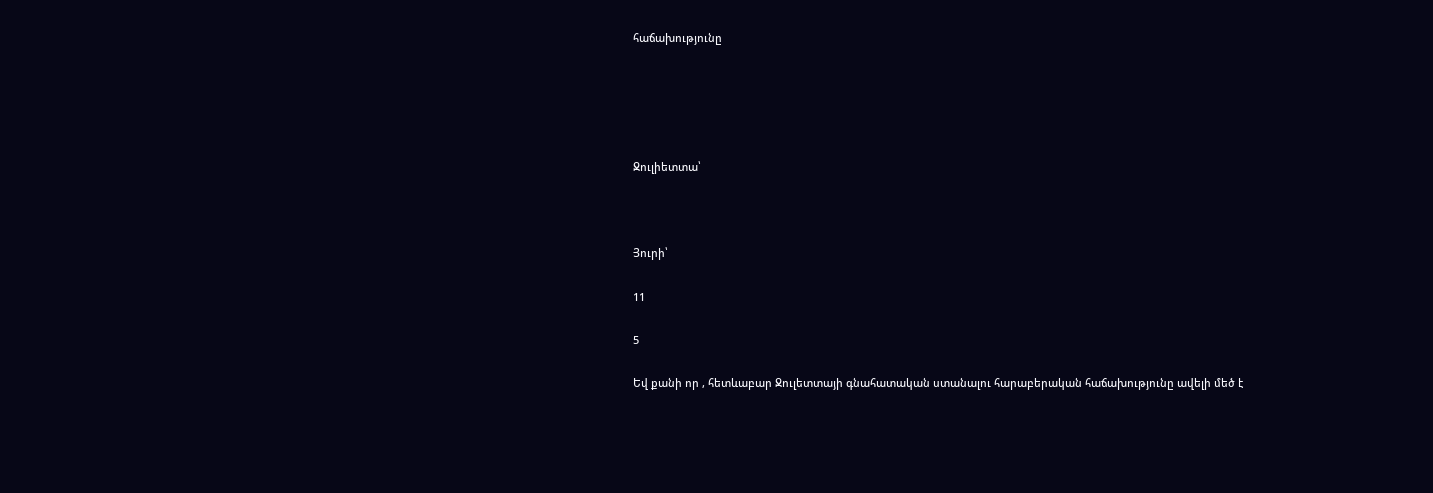հաճախությունը





Ջուլիետտա՝



Յուրի՝

11

5

Եվ քանի որ , հետևաբար Ջուլետտայի գնահատական ստանալու հարաբերական հաճախությունը ավելի մեծ է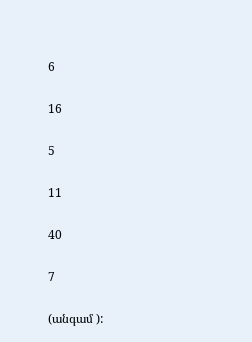6

16

5

11

40

7

(անգամ ):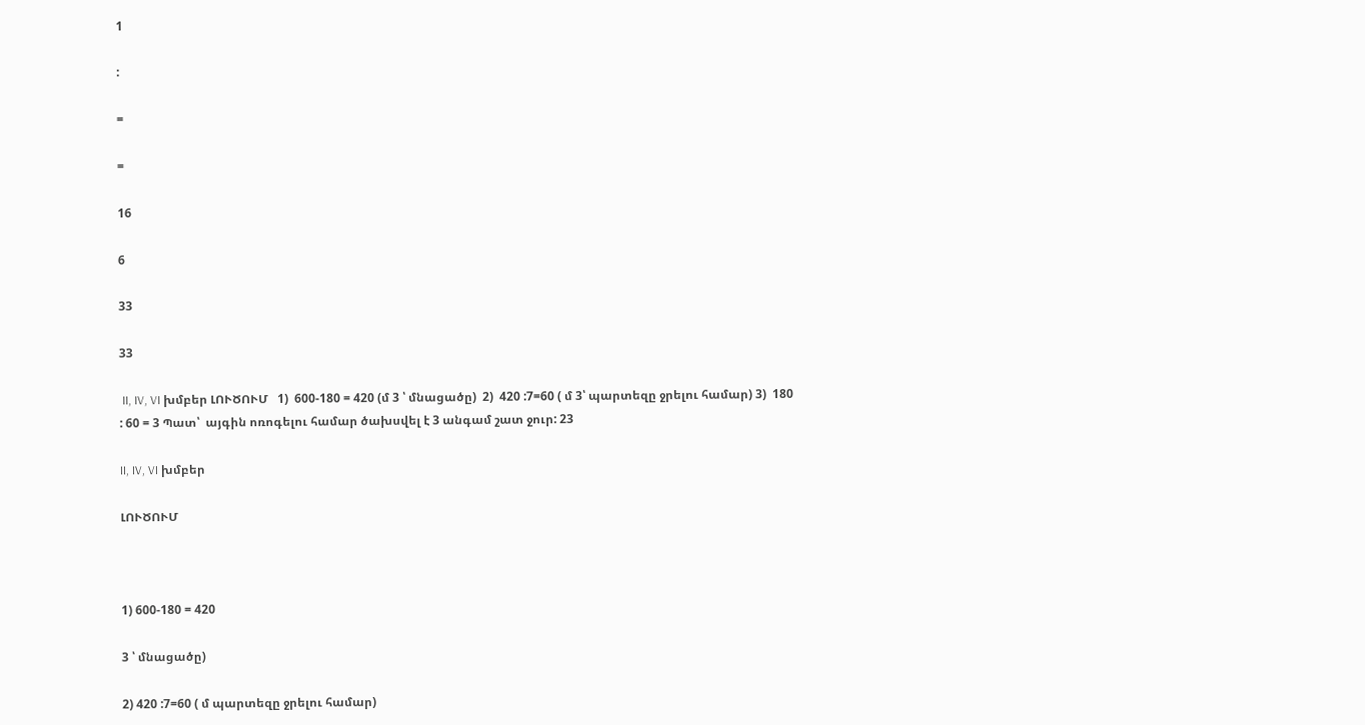1

:

=

=

16

6

33

33

 II, IV, VI խմբեր ԼՈՒԾՈՒՄ   1)  600-180 = 420 (մ 3 ՝ մնացածը)  2)  420 :7=60 ( մ 3՝ պարտեզը ջրելու համար) 3)  180 : 60 = 3 Պատ՝  այգին ոռոգելու համար ծախսվել է 3 անգամ շատ ջուր: 23

II, IV, VI խմբեր

ԼՈՒԾՈՒՄ



1) 600-180 = 420

3 ՝ մնացածը)

2) 420 :7=60 ( մ պարտեզը ջրելու համար)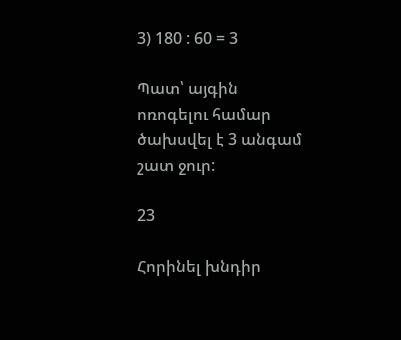3) 180 : 60 = 3

Պատ՝ այգին ոռոգելու համար ծախսվել է 3 անգամ շատ ջուր:

23

Հորինել խնդիր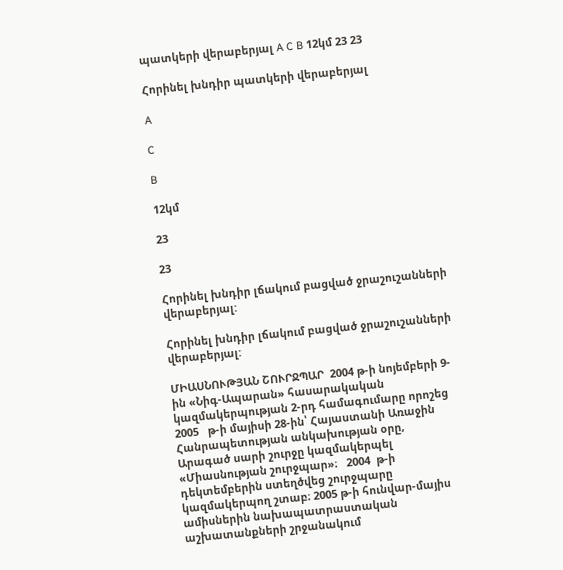պատկերի վերաբերյալ A C B 12կմ 23 23

Հորինել խնդիր պատկերի վերաբերյալ

A

C

B

12կմ

23

23

Հորինել խնդիր լճակում բացված ջրաշուշանների վերաբերյալ:

Հորինել խնդիր լճակում բացված ջրաշուշանների վերաբերյալ:

ՄԻԱՍՆՈՒԹՅԱՆ ՇՈՒՐՋՊԱՐ  2004 թ-ի նոյեմբերի 9-ին «Նիգ-Ապարան» հասարակական կազմակերպության 2-րդ համագումարը որոշեց  2005   թ-ի մայիսի 28-ին՝ Հայաստանի Առաջին Հանրապետության անկախության օրը,   Արագած սարի շուրջը կազմակերպել «Միասնության շուրջպար»։   2004  թ-ի դեկտեմբերին ստեղծվեց շուրջպարը կազմակերպող շտաբ։ 2005 թ-ի հունվար-մայիս ամիսներին նախապատրաստական աշխատանքների շրջանակում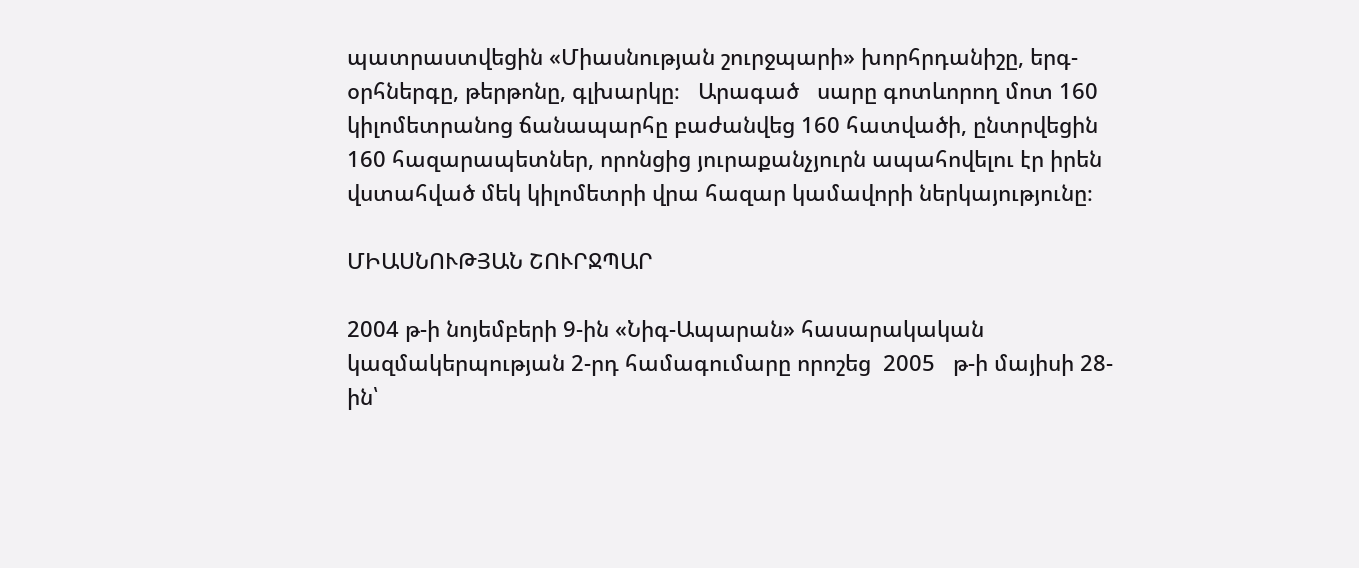պատրաստվեցին «Միասնության շուրջպարի» խորհրդանիշը, երգ-օրհներգը, թերթոնը, գլխարկը։   Արագած   սարը գոտևորող մոտ 160 կիլոմետրանոց ճանապարհը բաժանվեց 160 հատվածի, ընտրվեցին 160 հազարապետներ, որոնցից յուրաքանչյուրն ապահովելու էր իրեն վստահված մեկ կիլոմետրի վրա հազար կամավորի ներկայությունը։

ՄԻԱՍՆՈՒԹՅԱՆ ՇՈՒՐՋՊԱՐ

2004 թ-ի նոյեմբերի 9-ին «Նիգ-Ապարան» հասարակական կազմակերպության 2-րդ համագումարը որոշեց  2005   թ-ի մայիսի 28-ին՝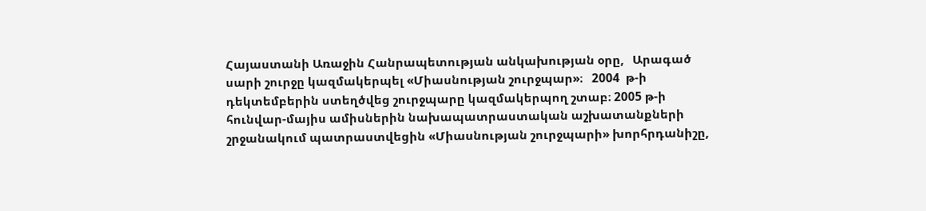Հայաստանի Առաջին Հանրապետության անկախության օրը,   Արագած սարի շուրջը կազմակերպել «Միասնության շուրջպար»։   2004  թ-ի դեկտեմբերին ստեղծվեց շուրջպարը կազմակերպող շտաբ։ 2005 թ-ի հունվար-մայիս ամիսներին նախապատրաստական աշխատանքների շրջանակում պատրաստվեցին «Միասնության շուրջպարի» խորհրդանիշը,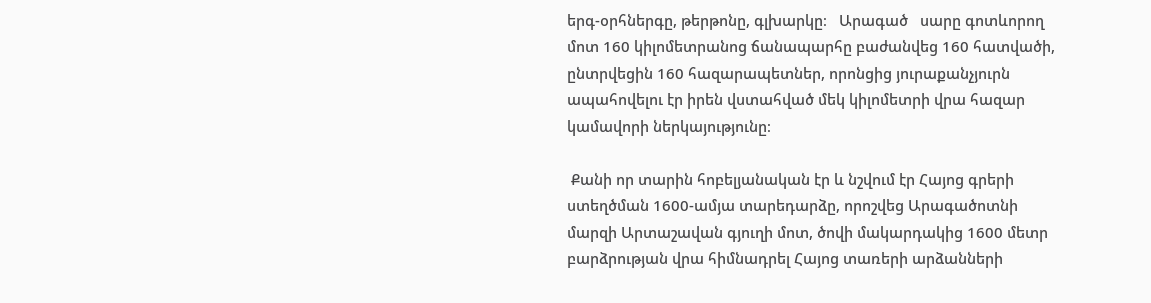երգ-օրհներգը, թերթոնը, գլխարկը։   Արագած   սարը գոտևորող մոտ 160 կիլոմետրանոց ճանապարհը բաժանվեց 160 հատվածի, ընտրվեցին 160 հազարապետներ, որոնցից յուրաքանչյուրն ապահովելու էր իրեն վստահված մեկ կիլոմետրի վրա հազար կամավորի ներկայությունը։

 Քանի որ տարին հոբելյանական էր և նշվում էր Հայոց գրերի ստեղծման 1600-ամյա տարեդարձը, որոշվեց Արագածոտնի մարզի Արտաշավան գյուղի մոտ, ծովի մակարդակից 1600 մետր բարձրության վրա հիմնադրել Հայոց տառերի արձանների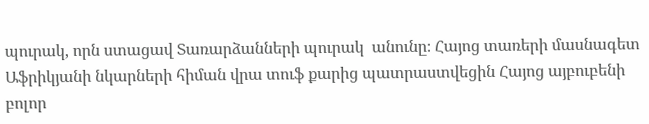պուրակ, որն ստացավ Տառարձանների պուրակ  անունը։ Հայոց տառերի մասնագետ Աֆրիկյանի նկարների հիման վրա տուֆ քարից պատրաստվեցին Հայոց այբուբենի բոլոր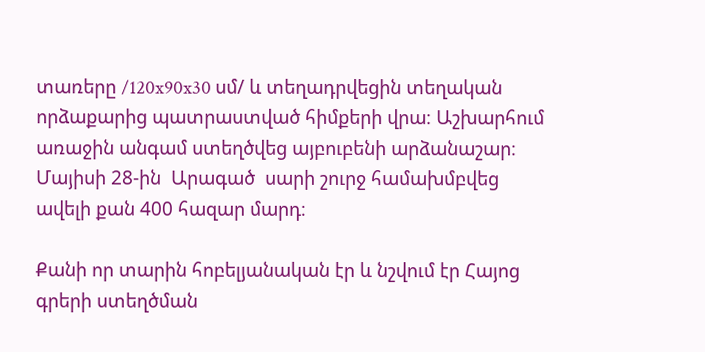տառերը /120x90x30 սմ/ և տեղադրվեցին տեղական որձաքարից պատրաստված հիմքերի վրա։ Աշխարհում առաջին անգամ ստեղծվեց այբուբենի արձանաշար։ Մայիսի 28-ին  Արագած  սարի շուրջ համախմբվեց ավելի քան 400 հազար մարդ։

Քանի որ տարին հոբելյանական էր և նշվում էր Հայոց գրերի ստեղծման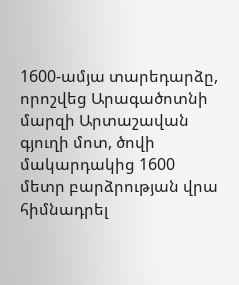1600-ամյա տարեդարձը, որոշվեց Արագածոտնի մարզի Արտաշավան գյուղի մոտ, ծովի մակարդակից 1600 մետր բարձրության վրա հիմնադրել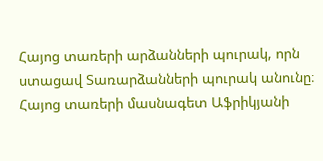Հայոց տառերի արձանների պուրակ, որն ստացավ Տառարձանների պուրակ անունը։ Հայոց տառերի մասնագետ Աֆրիկյանի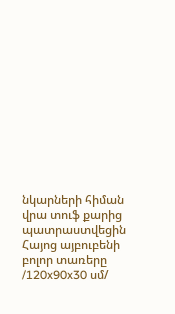նկարների հիման վրա տուֆ քարից պատրաստվեցին Հայոց այբուբենի բոլոր տառերը /120x90x30 սմ/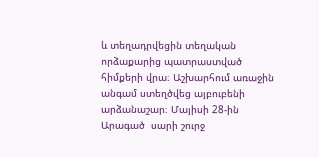և տեղադրվեցին տեղական որձաքարից պատրաստված հիմքերի վրա։ Աշխարհում առաջին անգամ ստեղծվեց այբուբենի արձանաշար։ Մայիսի 28-ին  Արագած  սարի շուրջ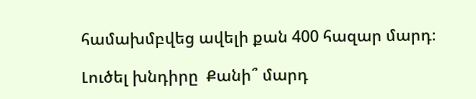համախմբվեց ավելի քան 400 հազար մարդ։

Լուծել խնդիրը  Քանի՞ մարդ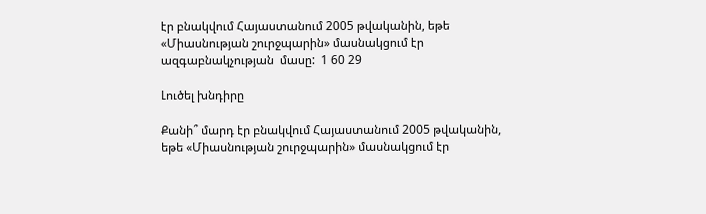էր բնակվում Հայաստանում 2005 թվականին, եթե «Միասնության շուրջպարին» մասնակցում էր ազգաբնակչության  մասը:  1 60 29

Լուծել խնդիրը

Քանի՞ մարդ էր բնակվում Հայաստանում 2005 թվականին, եթե «Միասնության շուրջպարին» մասնակցում էր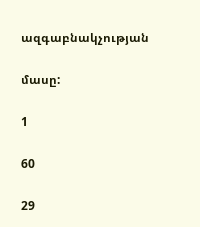ազգաբնակչության

մասը:

1

60

29